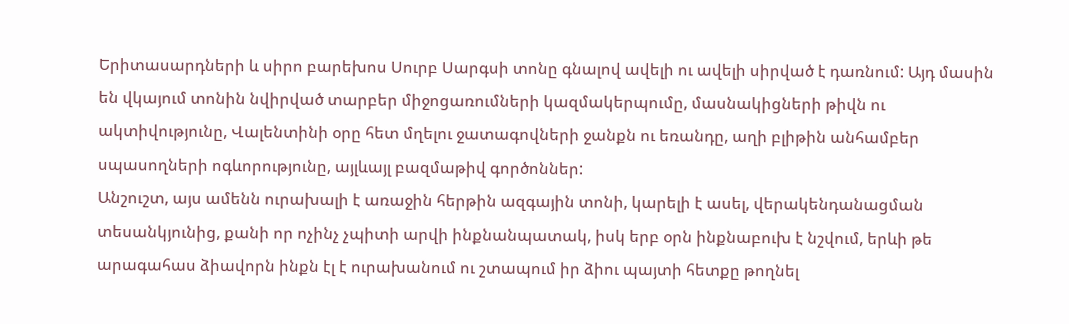Երիտասարդների և սիրո բարեխոս Սուրբ Սարգսի տոնը գնալով ավելի ու ավելի սիրված է դառնում: Այդ մասին են վկայում տոնին նվիրված տարբեր միջոցառումների կազմակերպումը, մասնակիցների թիվն ու ակտիվությունը, Վալենտինի օրը հետ մղելու ջատագովների ջանքն ու եռանդը, աղի բլիթին անհամբեր սպասողների ոգևորությունը, այլևայլ բազմաթիվ գործոններ:
Անշուշտ, այս ամենն ուրախալի է առաջին հերթին ազգային տոնի, կարելի է ասել, վերակենդանացման տեսանկյունից, քանի որ ոչինչ չպիտի արվի ինքնանպատակ, իսկ երբ օրն ինքնաբուխ է նշվում, երևի թե արագահաս ձիավորն ինքն էլ է ուրախանում ու շտապում իր ձիու պայտի հետքը թողնել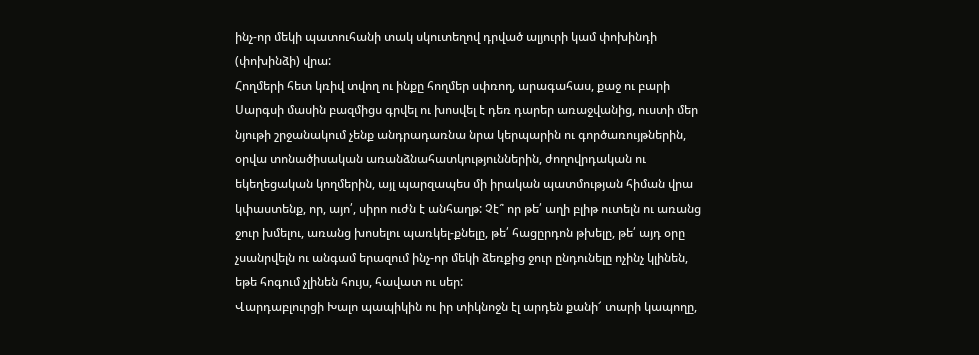ինչ-որ մեկի պատուհանի տակ սկուտեղով դրված ալյուրի կամ փոխինդի (փոխինձի) վրա:
Հողմերի հետ կռիվ տվող ու ինքը հողմեր սփռող, արագահաս, քաջ ու բարի Սարգսի մասին բազմիցս գրվել ու խոսվել է դեռ դարեր առաջվանից, ուստի մեր նյութի շրջանակում չենք անդրադառնա նրա կերպարին ու գործառույթներին, օրվա տոնածիսական առանձնահատկություններին, ժողովրդական ու եկեղեցական կողմերին, այլ պարզապես մի իրական պատմության հիման վրա կփաստենք, որ, այո՛, սիրո ուժն է անհաղթ: Չէ՞ որ թե՛ աղի բլիթ ուտելն ու առանց ջուր խմելու, առանց խոսելու պառկել-քնելը, թե՛ հացըրդոն թխելը, թե՛ այդ օրը չսանրվելն ու անգամ երազում ինչ-որ մեկի ձեռքից ջուր ընդունելը ոչինչ կլինեն, եթե հոգում չլինեն հույս, հավատ ու սեր:
Վարդաբլուրցի Խալո պապիկին ու իր տիկնոջն էլ արդեն քանի՜ տարի կապողը,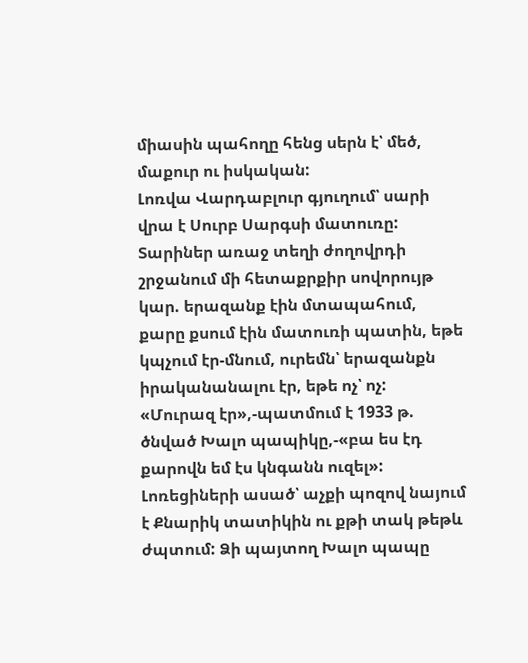միասին պահողը հենց սերն է՝ մեծ, մաքուր ու իսկական:
Լոռվա Վարդաբլուր գյուղում՝ սարի վրա է Սուրբ Սարգսի մատուռը: Տարիներ առաջ տեղի ժողովրդի շրջանում մի հետաքրքիր սովորույթ կար. երազանք էին մտապահում, քարը քսում էին մատուռի պատին, եթե կպչում էր-մնում, ուրեմն՝ երազանքն իրականանալու էր, եթե ոչ՝ ոչ:
«Մուրազ էր»,-պատմում է 1933 թ. ծնված Խալո պապիկը,-«բա ես էդ քարովն եմ էս կնգանն ուզել»: Լոռեցիների ասած՝ աչքի պոզով նայում է Քնարիկ տատիկին ու քթի տակ թեթև ժպտում: Ձի պայտող Խալո պապը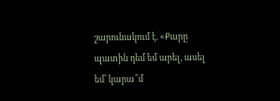շարունակում է. «Քարը պատին դեմ եմ արել, ասել եմ՝ կարա՞մ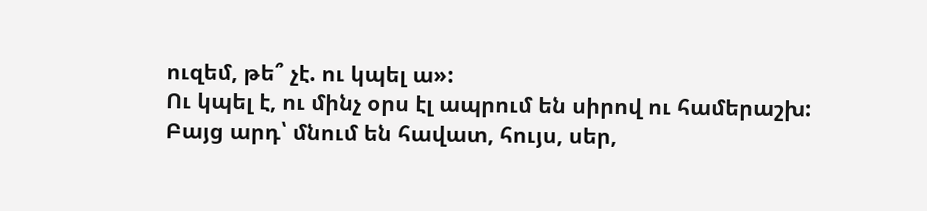ուզեմ, թե՞ չէ. ու կպել ա»:
Ու կպել է, ու մինչ օրս էլ ապրում են սիրով ու համերաշխ:
Բայց արդ՝ մնում են հավատ, հույս, սեր,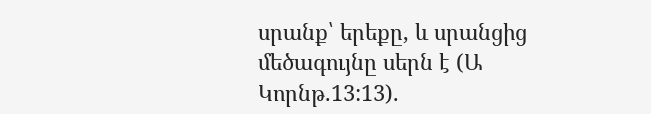սրանք՝ երեքը, և սրանցից մեծագույնը սերն է (Ա Կորնթ.13:13).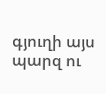գյուղի այս պարզ ու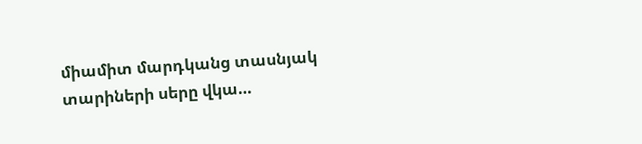միամիտ մարդկանց տասնյակ տարիների սերը վկա…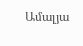Ամալյա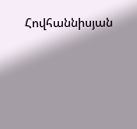Հովհաննիսյան